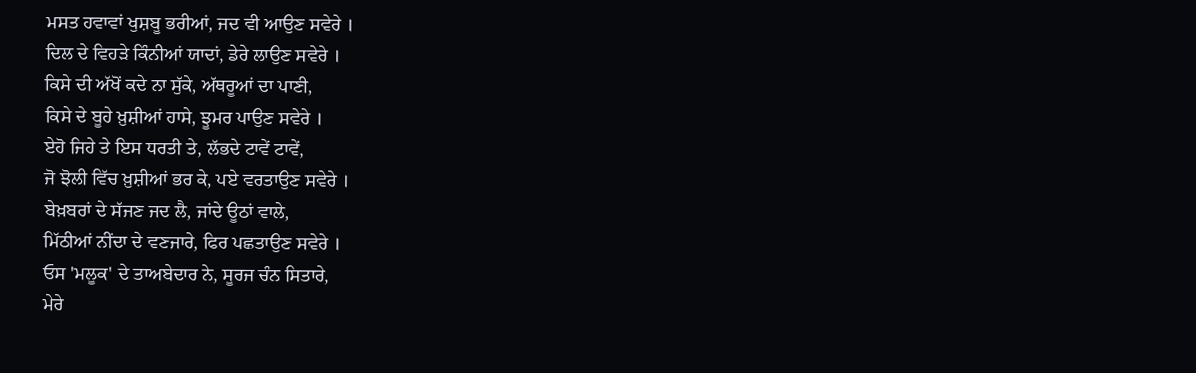ਮਸਤ ਹਵਾਵਾਂ ਖੁਸ਼ਬੂ ਭਰੀਆਂ, ਜਦ ਵੀ ਆਉਣ ਸਵੇਰੇ ।
ਦਿਲ ਦੇ ਵਿਹੜੇ ਕਿੰਨੀਆਂ ਯਾਦਾਂ, ਡੇਰੇ ਲਾਉਣ ਸਵੇਰੇ ।
ਕਿਸੇ ਦੀ ਅੱਖੋਂ ਕਦੇ ਨਾ ਸੁੱਕੇ, ਅੱਥਰੂਆਂ ਦਾ ਪਾਣੀ,
ਕਿਸੇ ਦੇ ਬੂਹੇ ਖ਼ੁਸ਼ੀਆਂ ਹਾਸੇ, ਝੂਮਰ ਪਾਉਣ ਸਵੇਰੇ ।
ਏਹੋ ਜਿਹੇ ਤੇ ਇਸ ਧਰਤੀ ਤੇ, ਲੱਭਦੇ ਟਾਵੇਂ ਟਾਵੇਂ,
ਜੋ ਝੋਲੀ ਵਿੱਚ ਖ਼ੁਸ਼ੀਆਂ ਭਰ ਕੇ, ਪਏ ਵਰਤਾਉਣ ਸਵੇਰੇ ।
ਬੇਖ਼ਬਰਾਂ ਦੇ ਸੱਜਣ ਜਦ ਲੈ, ਜਾਂਦੇ ਊਠਾਂ ਵਾਲੇ,
ਮਿੱਠੀਆਂ ਨੀਂਦਾ ਦੇ ਵਣਜਾਰੇ, ਫਿਰ ਪਛਤਾਉਣ ਸਵੇਰੇ ।
ਓਸ 'ਮਲੂਕ' ਦੇ ਤਾਅਬੇਦਾਰ ਨੇ, ਸੂਰਜ ਚੰਨ ਸਿਤਾਰੇ,
ਮੇਰੇ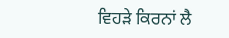ਵਿਹੜੇ ਕਿਰਨਾਂ ਲੈ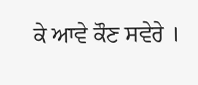ਕੇ ਆਵੇ ਕੌਣ ਸਵੇਰੇ ।